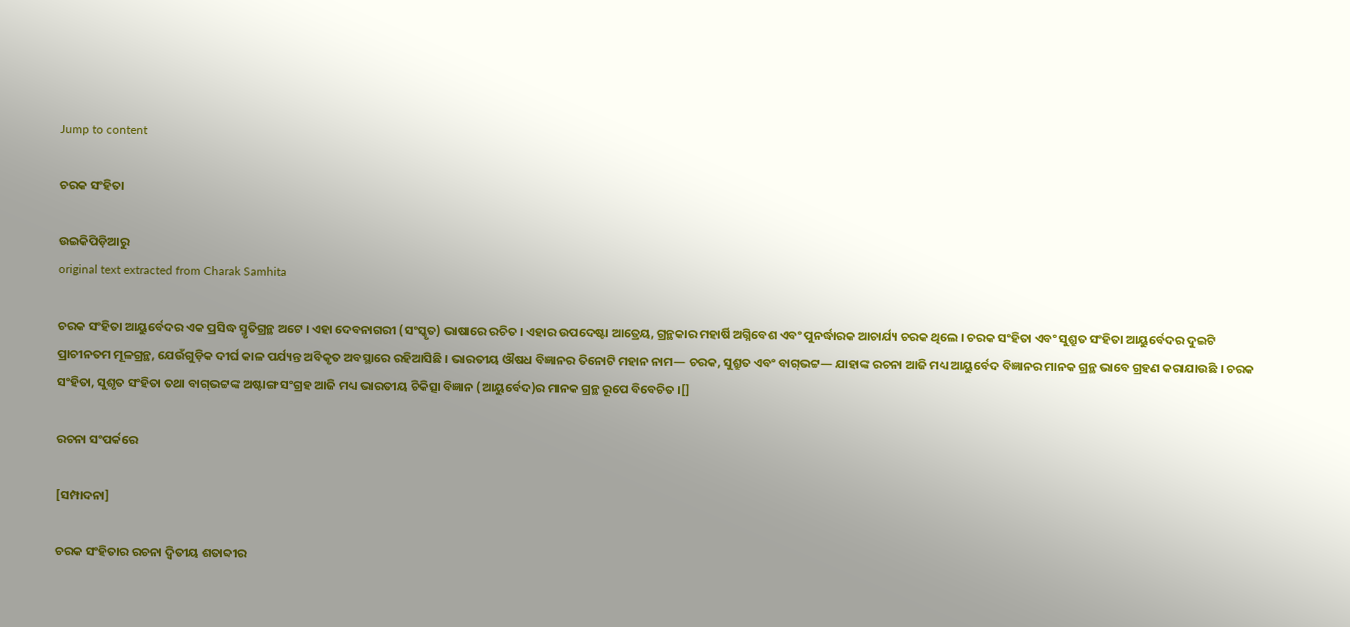Jump to content

ଚରକ ସଂହିତା

ଉଇକିପିଡ଼ିଆ‌ରୁ
original text extracted from Charak Samhita

ଚରକ ସଂହିତା ଆୟୁର୍ବେଦର ଏକ ପ୍ରସିଦ୍ଧ ସ୍ମୃତିଗ୍ରନ୍ଥ ଅଟେ । ଏହା ଦେବନାଗରୀ (ସଂସ୍କୃତ) ଭାଷାରେ ରଚିତ । ଏହାର ଉପଦେଷ୍ଟା ଆତ୍ରେୟ, ଗ୍ରନ୍ଥକାର ମହାର୍ଷି ଅଗ୍ନିବେଶ ଏବଂ ପୁନର୍ଦ୍ଧାରକ ଆଚାର୍ଯ୍ୟ ଚରକ ଥିଲେ । ଚରକ ସଂହିତା ଏବଂ ସୁଶ୍ରୁତ ସଂହିତା ଆୟୁର୍ବେଦର ଦୁଇଟି ପ୍ରାଚୀନତମ ମୂଳଗ୍ରନ୍ଥ, ଯେଉଁଗୁଡ଼ିକ ଦୀର୍ଘ କାଳ ପର୍ଯ୍ୟନ୍ତ ଅବିକୃତ ଅବସ୍ଥାରେ ରହିଆସିଛି । ଭାରତୀୟ ଔଷଧ ବିଜ୍ଞାନର ତିନୋଟି ମହାନ ନାମ— ଚରକ, ସୁଶ୍ରୁତ ଏବଂ ବାଗ୍‌ଭଟ୍ଟ— ଯାହାଙ୍କ ରଚନା ଆଜି ମଧ୍ୟ ଆୟୁର୍ବେଦ ବିଜ୍ଞାନର ମାନକ ଗ୍ରନ୍ଥ ଭାବେ ଗ୍ରହଣ କରାଯାଉଛି । ଚରକ ସଂହିତା, ସୁଶୃତ ସଂହିତା ତଥା ବାଗ୍‌ଭଟ୍ଟଙ୍କ ଅଷ୍ଟାଙ୍ଗ ସଂଗ୍ରହ ଆଜି ମଧ୍ୟ ଭାରତୀୟ ଚିକିତ୍ସା ବିଜ୍ଞାନ (ଆୟୁର୍ବେଦ)ର ମାନକ ଗ୍ରନ୍ଥ ରୂପେ ବିବେଚିତ ।[]

ରଚନା ସଂପର୍କରେ

[ସମ୍ପାଦନା]

ଚରକ ସଂହିତାର ରଚନା ଦ୍ୱିତୀୟ ଶତାବ୍ଦୀର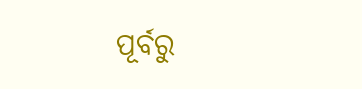ପୂର୍ବରୁ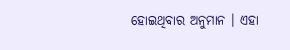ହୋଇଥିବାର ଅନୁମାନ । ଏହା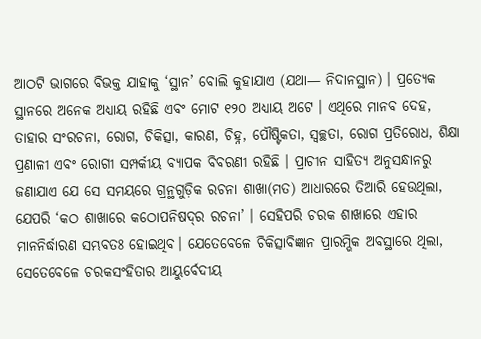ଆଠଟି ଭାଗରେ ବିଭକ୍ତ ଯାହାକୁ ‘ସ୍ଥାନ’ ବୋଲି କୁହାଯାଏ (ଯଥା— ନିଦାନସ୍ଥାନ) । ପ୍ରତ୍ୟେକ ସ୍ଥାନରେ ଅନେକ ଅଧ୍ୟାୟ ରହିଛି ଏବଂ ମୋଟ ୧୨୦ ଅଧ୍ୟାୟ ଅଟେ । ଏଥିରେ ମାନବ ଦେହ, ତାହାର ସଂରଚନା, ରୋଗ, ଚିକିତ୍ସା, କାରଣ, ଚିହ୍ନ, ପୌଷ୍ଟିକତା, ସ୍ୱଚ୍ଛତା, ରୋଗ ପ୍ରତିରୋଧ, ଶିକ୍ଷା ପ୍ରଣାଳୀ ଏବଂ ରୋଗୀ ସମ୍ପର୍କୀୟ ବ୍ୟାପକ ବିବରଣୀ ରହିଛି । ପ୍ରାଚୀନ ସାହିତ୍ୟ ଅନୁସନ୍ଧାନରୁ ଜଣାଯାଏ ଯେ ସେ ସମୟରେ ଗ୍ରନ୍ଥଗୁଡ଼ିକ ରଚନା ଶାଖା(ମତ) ଆଧାରରେ ତିଆରି ହେଉଥିଲା, ଯେପରି ‘କଠ ଶାଖାରେ କଠୋପନିଷଦ୍‌ର ରଚନା’ । ସେହିପରି ଚରକ ଶାଖାରେ ଏହାର ମାନନିର୍ଦ୍ଧାରଣ ସମ୍ଭବତଃ ହୋଇଥିବ। ଯେତେବେଳେ ଚିକିତ୍ସାବିଜ୍ଞାନ ପ୍ରାରମ୍ଭିକ ଅବସ୍ଥାରେ ଥିଲା, ସେତେବେଳେ ଚରକସଂହିତାର ଆୟୁର୍ବେଦୀୟ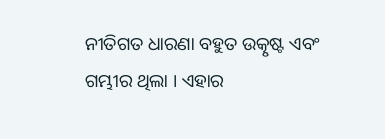ନୀତିଗତ ଧାରଣା ବହୁତ ଉତ୍କୃଷ୍ଟ ଏବଂ ଗମ୍ଭୀର ଥିଲା । ଏହାର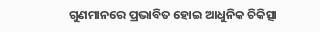ଗୁଣମାନରେ ପ୍ରଭାବିତ ହୋଇ ଆଧୁନିକ ଚିକିତ୍ସା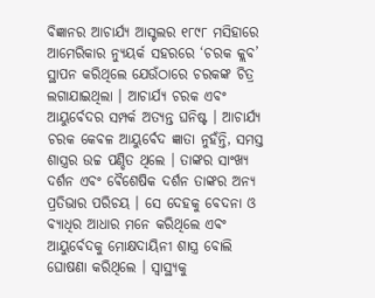ବିଜ୍ଞାନର ଆଚାର୍ଯ୍ୟ ଆସ୍ଟଲର ୧୮୯୮ ମସିହାରେ ଆମେରିକାର ନ୍ୟୁୟର୍କ ସହରରେ ‘ଚରକ କ୍ଲବ’ ସ୍ଥାପନ କରିଥିଲେ ଯେଉଁଠାରେ ଚରକଙ୍କ ଚିତ୍ର ଲଗାଯାଇଥିଲା । ଆଚାର୍ଯ୍ୟ ଚରକ ଏବଂ ଆୟୁର୍ବେଦର ସମ୍ପର୍କ ଅତ୍ୟନ୍ତ ଘନିଷ୍ଟ । ଆଚାର୍ଯ୍ୟ ଚରକ କେବଳ ଆୟୁର୍ବେଦ ଜ୍ଞାତା ନୁହଁନ୍ତି, ସମସ୍ତ ଶାସ୍ତ୍ରର ଉଚ୍ଚ ପଣ୍ଡିତ ଥିଲେ । ତାଙ୍କର ସାଂଖ୍ୟ ଦର୍ଶନ ଏବଂ ଵୈଶେଷିକ ଦର୍ଶନ ତାଙ୍କର ଅନ୍ୟ ପ୍ରତିଭାର ପରିଚୟ । ସେ ଦେହକୁ ବେଦନା ଓ ବ୍ୟାଧିର ଆଧାର ମନେ କରିଥିଲେ ଏବଂ ଆୟୁର୍ବେଦକୁ ମୋକ୍ଷଦାୟିନୀ ଶାସ୍ତ୍ର ବୋଲି ଘୋଷଣା କରିଥିଲେ । ସ୍ୱାସ୍ଥ୍ୟକୁ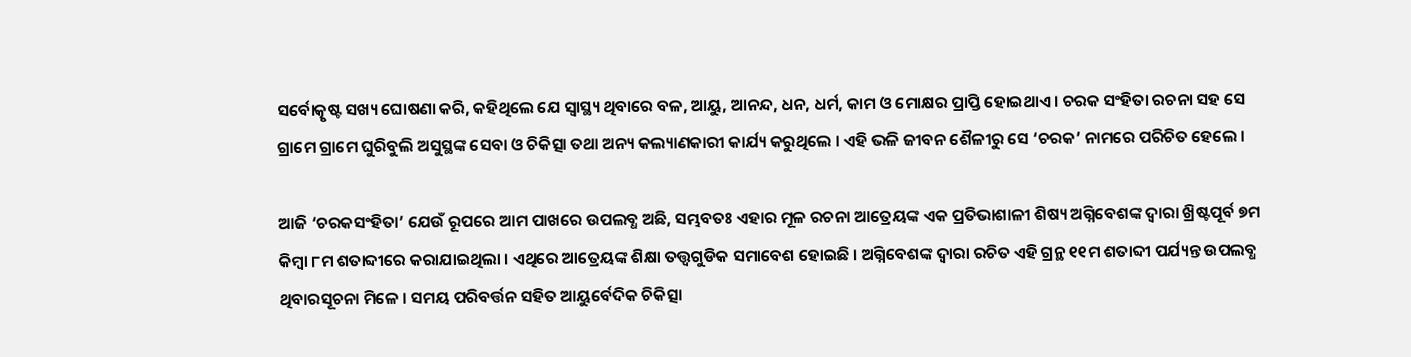ସର୍ବୋତ୍କୃଷ୍ଟ ସଖ୍ୟ ଘୋଷଣା କରି, କହିଥିଲେ ଯେ ସ୍ୱାସ୍ଥ୍ୟ ଥିବାରେ ବଳ, ଆୟୁ, ଆନନ୍ଦ, ଧନ, ଧର୍ମ, କାମ ଓ ମୋକ୍ଷର ପ୍ରାପ୍ତି ହୋଇଥାଏ । ଚରକ ସଂହିତା ରଚନା ସହ ସେ ଗ୍ରାମେ ଗ୍ରାମେ ଘୁରିବୁଲି ଅସୁସ୍ଥଙ୍କ ସେବା ଓ ଚିକିତ୍ସା ତଥା ଅନ୍ୟ କଲ୍ୟାଣକାରୀ କାର୍ଯ୍ୟ କରୁଥିଲେ । ଏହି ଭଳି ଜୀବନ ଶୈଳୀରୁ ସେ ‘ଚରକ’ ନାମରେ ପରିଚିତ ହେଲେ ।

ଆଜି ‘ଚରକସଂହିତା’ ଯେଉଁ ରୂପରେ ଆମ ପାଖରେ ଉପଲବ୍ଧ ଅଛି, ସମ୍ଭବତଃ ଏହାର ମୂଳ ରଚନା ଆତ୍ରେୟଙ୍କ ଏକ ପ୍ରତିଭାଶାଳୀ ଶିଷ୍ୟ ଅଗ୍ନିବେଶଙ୍କ ଦ୍ୱାରା ଖ୍ରିଷ୍ଟପୂର୍ବ ୭ମ କିମ୍ବା ୮ମ ଶତାବ୍ଦୀରେ କରାଯାଇଥିଲା । ଏଥିରେ ଆତ୍ରେୟଙ୍କ ଶିକ୍ଷା ତତ୍ତ୍ୱଗୁଡିକ ସମାବେଶ ହୋଇଛି । ଅଗ୍ନିବେଶଙ୍କ ଦ୍ୱାରା ରଚିତ ଏହି ଗ୍ରନ୍ଥ ୧୧ମ ଶତାବ୍ଦୀ ପର୍ଯ୍ୟନ୍ତ ଉପଲବ୍ଧ ଥିବାରସୂଚନା ମିଳେ । ସମୟ ପରିବର୍ତ୍ତନ ସହିତ ଆୟୁର୍ବେଦିକ ଚିକିତ୍ସା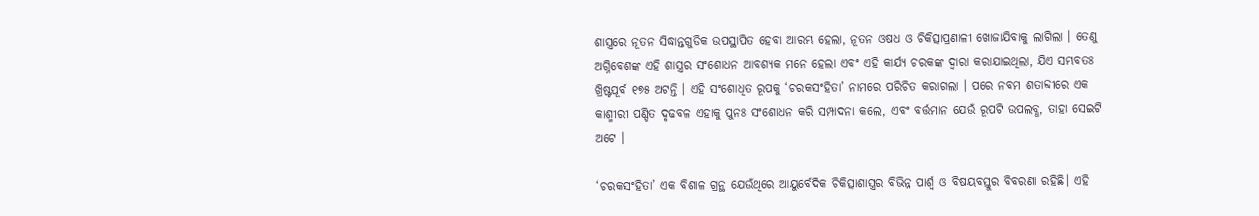ଶାସ୍ତ୍ରରେ ନୂତନ ସିଦ୍ଧାନ୍ତଗୁଡିକ ଉପସ୍ଥାପିତ ହେବା ଆରମ୍ଭ ହେଲା, ନୂତନ ଓଷଧ ଓ ଚିକିତ୍ସାପ୍ରଣାଳୀ ଖୋଜାଯିବାକୁ ଲାଗିଲା । ତେଣୁ ଅଗ୍ନିବେଶଙ୍କ ଏହି ଶାସ୍ତ୍ରର ସଂଶୋଧନ ଆବଶ୍ୟକ ମନେ ହେଲା ଏବଂ ଏହି କାର୍ଯ୍ୟ ଚରକଙ୍କ ଦ୍ୱାରା କରାଯାଇଥିଲା, ଯିଏ ସମ୍ଭବତଃ ଖ୍ରିଷ୍ଟପୂର୍ବ ୧୭୫ ଅଟନ୍ତି । ଏହି ସଂଶୋଧିତ ରୂପକୁ ‘ଚରକସଂହିତା’ ନାମରେ ପରିଚିତ କରାଗଲା । ପରେ ନବମ ଶତାବ୍ଦୀରେ ଏକ କାଶ୍ମୀରୀ ପଣ୍ଡିତ ଦୃଢବଳ ଏହାକୁ ପୁନଃ ସଂଶୋଧନ କରି ସମ୍ପାଦନା କଲେ, ଏବଂ ବର୍ତ୍ତମାନ ଯେଉଁ ରୂପଟି ଉପଲବ୍ଧ, ତାହା ସେଇଟି ଅଟେ ।

‘ଚରକସଂହିତା’ ଏକ ବିଶାଳ ଗ୍ରନ୍ଥ ଯେଉଁଥିରେ ଆୟୁର୍ବେଦିକ ଚିକିତ୍ସାଶାସ୍ତ୍ରର ବିଭିନ୍ନ ପାର୍ଶ୍ୱ ଓ ବିଷୟବସ୍ତୁର ବିବରଣା ରହିଛି। ଏହି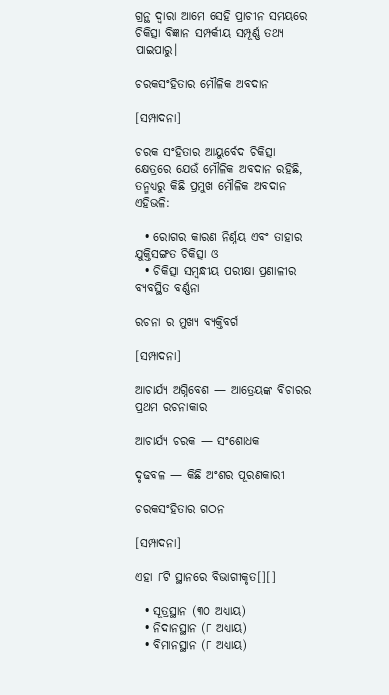ଗ୍ରନ୍ଥ ଦ୍ୱାରା ଆମେ ସେହି ପ୍ରାଚୀନ ସମୟରେ ଚିକିତ୍ସା ବିଜ୍ଞାନ ସମ୍ପର୍କୀୟ ସମ୍ପୂର୍ଣ୍ଣ ତଥ୍ୟ ପାଇପାରୁ।

ଚରକସଂହିତାର ମୌଳିକ ଅବଦାନ

[ସମ୍ପାଦନା]

ଚରକ ସଂହିତାର ଆୟୁର୍ବେଦ ଚିକିତ୍ସା କ୍ଷେତ୍ରରେ ଯେଉଁ ମୌଳିକ ଅବଦାନ ରହିଛି, ତନ୍ମଧ୍ୟରୁ କିଛି ପ୍ରମୁଖ ମୌଳିକ ଅବଦାନ ଏହିଭଳି:

  • ରୋଗର କାରଣ ନିର୍ଣ୍ନୟ ଏବଂ ତାହାର ଯୁକ୍ତିସଙ୍ଗତ ଚିକିତ୍ସା ଓ
  • ଚିକିତ୍ସା ସମ୍ବନ୍ଧୀୟ ପରୀକ୍ଷା ପ୍ରଣାଳୀର ବ୍ୟବସ୍ଥିତ ବର୍ଣ୍ଣନା

ରଚନା ର ମୁଖ୍ୟ ବ୍ୟକ୍ତିବର୍ଗ

[ସମ୍ପାଦନା]

ଆଚାର୍ଯ୍ୟ ଅଗ୍ନିବେଶ — ଆତ୍ରେୟଙ୍କ ବିଚାରର ପ୍ରଥମ ରଚନାକାର

ଆଚାର୍ଯ୍ୟ ଚରକ — ସଂଶୋଧକ

ଦୃଢବଳ — କିଛି ଅଂଶର ପୂରଣକାରୀ

ଚରକସଂହିତାର ଗଠନ

[ସମ୍ପାଦନା]

ଏହା ୮ଟି ସ୍ଥାନରେ ବିଭାଗୀକୃତ[][]

  • ସୂତ୍ରସ୍ଥାନ (୩୦ ଅଧ୍ୟାୟ)
  • ନିଦାନସ୍ଥାନ (୮ ଅଧ୍ୟାୟ)
  • ବିମାନସ୍ଥାନ (୮ ଅଧ୍ୟାୟ)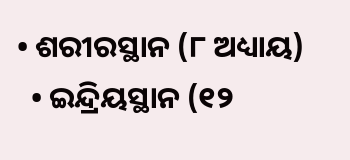• ଶରୀରସ୍ଥାନ (୮ ଅଧ୍ୟାୟ)
  • ଇନ୍ଦ୍ରିୟସ୍ଥାନ (୧୨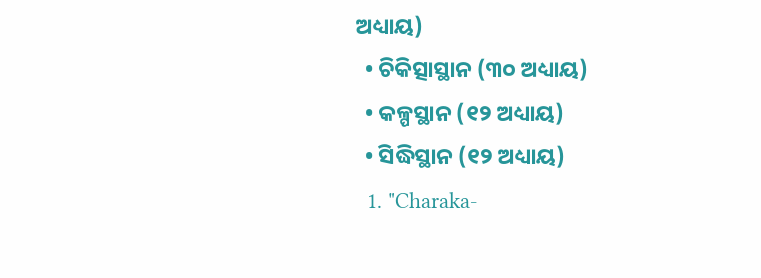ଅଧ୍ୟାୟ)
  • ଚିକିତ୍ସାସ୍ଥାନ (୩୦ ଅଧ୍ୟାୟ)
  • କଳ୍ପସ୍ଥାନ (୧୨ ଅଧ୍ୟାୟ)
  • ସିଦ୍ଧିସ୍ଥାନ (୧୨ ଅଧ୍ୟାୟ)
  1. "Charaka-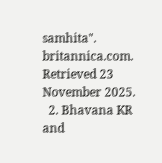samhita". britannica.com. Retrieved 23 November 2025.
  2. Bhavana KR and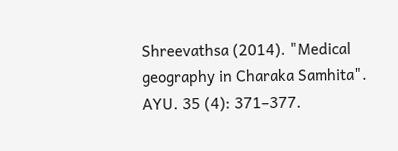Shreevathsa (2014). "Medical geography in Charaka Samhita". AYU. 35 (4): 371–377.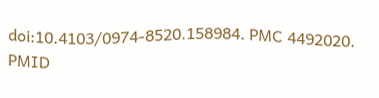doi:10.4103/0974-8520.158984. PMC 4492020. PMID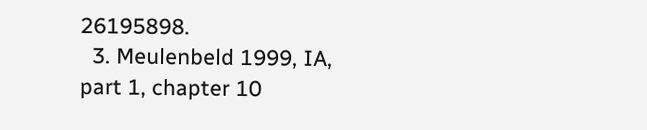26195898.
  3. Meulenbeld 1999, IA, part 1, chapter 10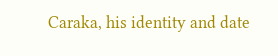Caraka, his identity and date